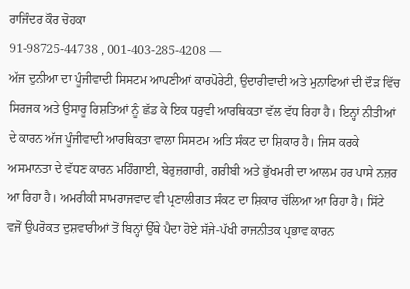ਰਾਜਿੰਦਰ ਕੌਰ ਚੋਹਕਾ
91-98725-44738 , 001-403-285-4208 —
ਅੱਜ ਦੁਨੀਆ ਦਾ ਪੂੰਜੀਵਾਦੀ ਸਿਸਟਮ ਆਪਣੀਆਂ ਕਾਰਪੋਰੇਟੀ, ਉਦਾਰੀਵਾਦੀ ਅਤੇ ਮੁਨਾਫਿਆਂ ਦੀ ਦੌੜ ਵਿੱਚ ਸਿਰਜਕ ਅਤੇ ਉਸਾਰੂ ਰਿਸ਼ਤਿਆਂ ਨੂੰ ਛੱਡ ਕੇ ਇਕ ਧਰੁਵੀ ਆਰਥਿਕਤਾ ਵੱਲ ਵੱਧ ਰਿਹਾ ਹੈ। ਇਨ੍ਹਾਂ ਨੀਤੀਆਂ ਦੇ ਕਾਰਨ ਅੱਜ ਪੂੰਜੀਵਾਦੀ ਆਰਥਿਕਤਾ ਵਾਲਾ ਸਿਸਟਮ ਅਤਿ ਸੰਕਟ ਦਾ ਸ਼ਿਕਾਰ ਹੈ। ਜਿਸ ਕਰਕੇ ਅਸਮਾਨਤਾ ਦੇ ਵੱਧਣ ਕਾਰਨ ਮਹਿੰਗਾਈ, ਬੇਰੁਜ਼ਗਾਰੀ, ਗਰੀਬੀ ਅਤੇ ਭੁੱਖਮਰੀ ਦਾ ਆਲਮ ਹਰ ਪਾਸੇ ਨਜ਼ਰ ਆ ਰਿਹਾ ਹੈ। ਅਮਰੀਕੀ ਸਾਮਰਾਜਵਾਦ ਵੀ ਪ੍ਰਣਾਲੀਗਤ ਸੰਕਟ ਦਾ ਸ਼ਿਕਾਰ ਚੱਲਿਆ ਆ ਰਿਹਾ ਹੈ। ਸਿੱਟੇ ਵਜੋਂ ਉਪਰੋਕਤ ਦੁਸ਼ਵਾਰੀਆਂ ਤੋਂ ਬਿਨ੍ਹਾਂ ਉੱਥੇ ਪੈਦਾ ਹੋਏ ਸੱਜੇ-ਪੱਖੀ ਰਾਜਨੀਤਕ ਪ੍ਰਭਾਵ ਕਾਰਨ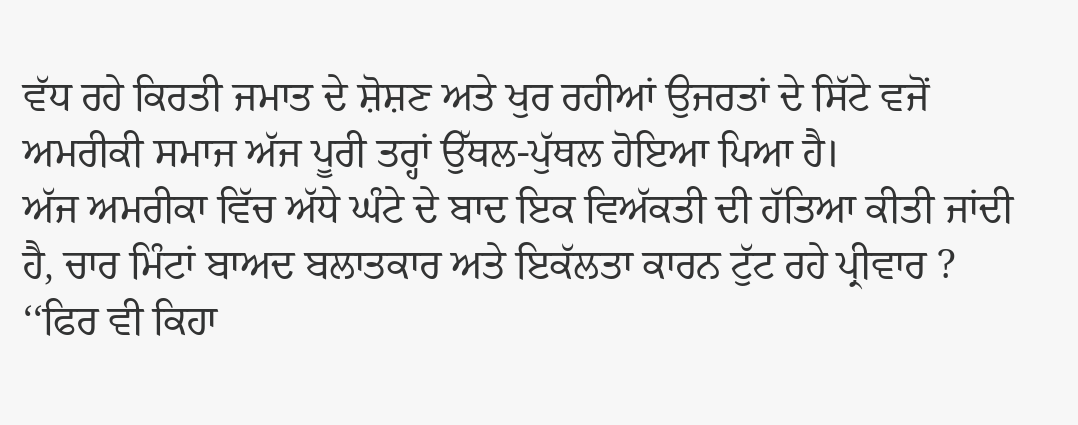ਵੱਧ ਰਹੇ ਕਿਰਤੀ ਜਮਾਤ ਦੇ ਸ਼ੋਸ਼ਣ ਅਤੇ ਖੁਰ ਰਹੀਆਂ ਉਜਰਤਾਂ ਦੇ ਸਿੱਟੇ ਵਜੋਂ ਅਮਰੀਕੀ ਸਮਾਜ ਅੱਜ ਪੂਰੀ ਤਰ੍ਹਾਂ ਉੱਥਲ-ਪੁੱਥਲ ਹੋਇਆ ਪਿਆ ਹੈ।
ਅੱਜ ਅਮਰੀਕਾ ਵਿੱਚ ਅੱਧੇ ਘੰਟੇ ਦੇ ਬਾਦ ਇਕ ਵਿਅੱਕਤੀ ਦੀ ਹੱਤਿਆ ਕੀਤੀ ਜਾਂਦੀ ਹੈ, ਚਾਰ ਮਿੰਟਾਂ ਬਾਅਦ ਬਲਾਤਕਾਰ ਅਤੇ ਇਕੱਲਤਾ ਕਾਰਨ ਟੁੱਟ ਰਹੇ ਪ੍ਰੀਵਾਰ ? ‘‘ਫਿਰ ਵੀ ਕਿਹਾ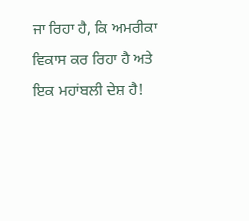ਜਾ ਰਿਹਾ ਹੈ, ਕਿ ਅਮਰੀਕਾ ਵਿਕਾਸ ਕਰ ਰਿਹਾ ਹੈ ਅਤੇ ਇਕ ਮਹਾਂਬਲੀ ਦੇਸ਼ ਹੈ!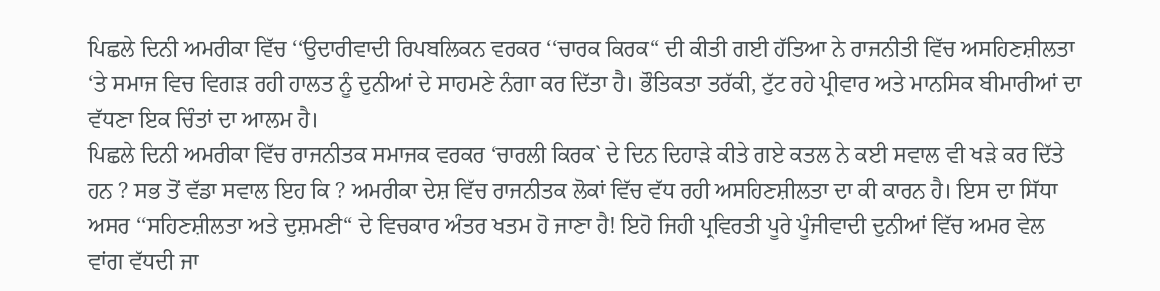ਪਿਛਲੇ ਦਿਨੀ ਅਮਰੀਕਾ ਵਿੱਚ ‘‘ਉਦਾਰੀਵਾਦੀ ਰਿਪਬਲਿਕਨ ਵਰਕਰ ‘‘ਚਾਰਕ ਕਿਰਕ“ ਦੀ ਕੀਤੀ ਗਈ ਹੱਤਿਆ ਨੇ ਰਾਜਨੀਤੀ ਵਿੱਚ ਅਸਹਿਣਸ਼ੀਲਤਾ ‘ਤੇ ਸਮਾਜ ਵਿਚ ਵਿਗੜ ਰਹੀ ਹਾਲਤ ਨੂੰ ਦੁਨੀਆਂ ਦੇ ਸਾਹਮਣੇ ਨੰਗਾ ਕਰ ਦਿੱਤਾ ਹੈ। ਭੌਤਿਕਤਾ ਤਰੱਕੀ, ਟੁੱਟ ਰਹੇ ਪ੍ਰੀਵਾਰ ਅਤੇ ਮਾਨਸਿਕ ਬੀਮਾਰੀਆਂ ਦਾ ਵੱਧਣਾ ਇਕ ਚਿੰਤਾਂ ਦਾ ਆਲਮ ਹੈ।
ਪਿਛਲੇ ਦਿਨੀ ਅਮਰੀਕਾ ਵਿੱਚ ਰਾਜਨੀਤਕ ਸਮਾਜਕ ਵਰਕਰ ‘ਚਾਰਲੀ ਕਿਰਕ` ਦੇ ਦਿਨ ਦਿਹਾੜੇ ਕੀਤੇ ਗਏ ਕਤਲ ਨੇ ਕਈ ਸਵਾਲ ਵੀ ਖੜੇ ਕਰ ਦਿੱਤੇ ਹਨ ? ਸਭ ਤੋਂ ਵੱਡਾ ਸਵਾਲ ਇਹ ਕਿ ? ਅਮਰੀਕਾ ਦੇਸ਼ ਵਿੱਚ ਰਾਜਨੀਤਕ ਲੋਕਾਂ ਵਿੱਚ ਵੱਧ ਰਹੀ ਅਸਹਿਣਸ਼ੀਲਤਾ ਦਾ ਕੀ ਕਾਰਨ ਹੈ। ਇਸ ਦਾ ਸਿੱਧਾ ਅਸਰ ‘‘ਸਹਿਣਸ਼ੀਲਤਾ ਅਤੇ ਦੁਸ਼ਮਣੀ“ ਦੇ ਵਿਚਕਾਰ ਅੰਤਰ ਖਤਮ ਹੋ ਜਾਣਾ ਹੈ! ਇਹੋ ਜਿਹੀ ਪ੍ਰਵਿਰਤੀ ਪੂਰੇ ਪੂੰਜੀਵਾਦੀ ਦੁਨੀਆਂ ਵਿੱਚ ਅਮਰ ਵੇਲ ਵਾਂਗ ਵੱਧਦੀ ਜਾ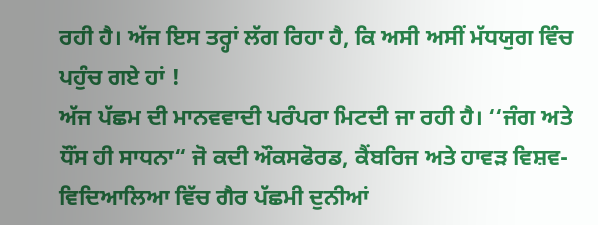ਰਹੀ ਹੈ। ਅੱਜ ਇਸ ਤਰ੍ਹਾਂ ਲੱਗ ਰਿਹਾ ਹੈ, ਕਿ ਅਸੀ ਅਸੀਂ ਮੱਧਯੁਗ ਵਿੰਚ ਪਹੁੰਚ ਗਏ ਹਾਂ !
ਅੱਜ ਪੱਛਮ ਦੀ ਮਾਨਵਵਾਦੀ ਪਰੰਪਰਾ ਮਿਟਦੀ ਜਾ ਰਹੀ ਹੈ। ‘‘ਜੰਗ ਅਤੇ ਧੌਂਸ ਹੀ ਸਾਧਨਾ“ ਜੋ ਕਦੀ ਔਕਸਫੋਰਡ, ਕੈਂਬਰਿਜ ਅਤੇ ਹਾਵੜ ਵਿਸ਼ਵ-ਵਿਦਿਆਲਿਆ ਵਿੱਚ ਗੈਰ ਪੱਛਮੀ ਦੁਨੀਆਂ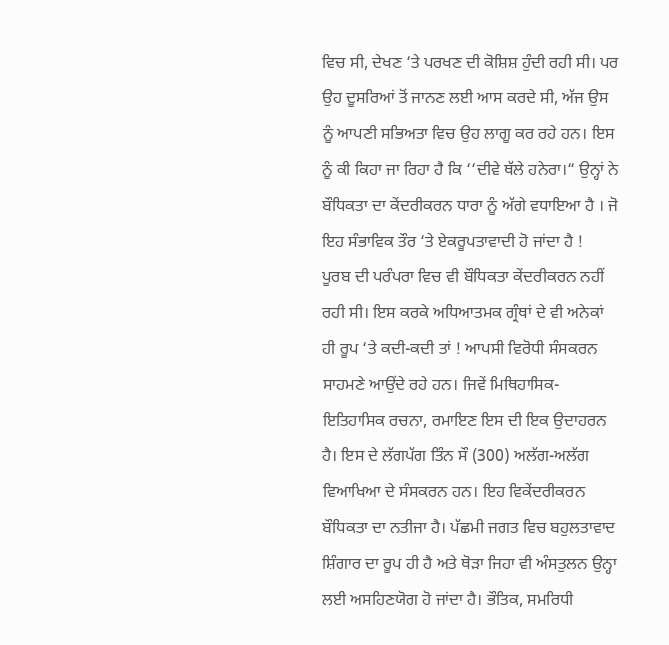ਵਿਚ ਸੀ, ਦੇਖਣ ‘ਤੇ ਪਰਖਣ ਦੀ ਕੋਸ਼ਿਸ਼ ਹੁੰਦੀ ਰਹੀ ਸੀ। ਪਰ ਉਹ ਦੂਸਰਿਆਂ ਤੋਂ ਜਾਨਣ ਲਈ ਆਸ ਕਰਦੇ ਸੀ, ਅੱਜ ਉਸ ਨੂੰ ਆਪਣੀ ਸਭਿਅਤਾ ਵਿਚ ਉਹ ਲਾਗੂ ਕਰ ਰਹੇ ਹਨ। ਇਸ ਨੂੰ ਕੀ ਕਿਹਾ ਜਾ ਰਿਹਾ ਹੈ ਕਿ ‘‘ਦੀਵੇ ਥੱਲੇ ਹਨੇਰਾ।“ ਉਨ੍ਹਾਂ ਨੇ ਬੌਧਿਕਤਾ ਦਾ ਕੇਂਦਰੀਕਰਨ ਧਾਰਾ ਨੂੰ ਅੱਗੇ ਵਧਾਇਆ ਹੈ । ਜੋ ਇਹ ਸੰਭਾਵਿਕ ਤੌਰ ‘ਤੇ ਏਕਰੂਪਤਾਵਾਦੀ ਹੋ ਜਾਂਦਾ ਹੈ !
ਪੂਰਬ ਦੀ ਪਰੰਪਰਾ ਵਿਚ ਵੀ ਬੌਧਿਕਤਾ ਕੇਂਦਰੀਕਰਨ ਨਹੀਂ ਰਹੀ ਸੀ। ਇਸ ਕਰਕੇ ਅਧਿਆਤਮਕ ਗ੍ਰੰਥਾਂ ਦੇ ਵੀ ਅਨੇਕਾਂ ਹੀ ਰੂਪ ‘ਤੇ ਕਦੀ-ਕਦੀ ਤਾਂ ! ਆਪਸੀ ਵਿਰੋਧੀ ਸੰਸਕਰਨ ਸਾਹਮਣੇ ਆਉਂਦੇ ਰਹੇ ਹਨ। ਜਿਵੇਂ ਮਿਥਿਹਾਸਿਕ-ਇਤਿਹਾਸਿਕ ਰਚਨਾ, ਰਮਾਇਣ ਇਸ ਦੀ ਇਕ ਉਦਾਹਰਨ ਹੈ। ਇਸ ਦੇ ਲੱਗਪੱਗ ਤਿੰਨ ਸੌ (300) ਅਲੱਗ-ਅਲੱਗ ਵਿਆਖਿਆ ਦੇ ਸੰਸਕਰਨ ਹਨ। ਇਹ ਵਿਕੇਂਦਰੀਕਰਨ ਬੌਧਿਕਤਾ ਦਾ ਨਤੀਜਾ ਹੈ। ਪੱਛਮੀ ਜਗਤ ਵਿਚ ਬਹੁਲਤਾਵਾਦ ਸ਼ਿੰਗਾਰ ਦਾ ਰੂਪ ਹੀ ਹੈ ਅਤੇ ਥੋੜਾ ਜਿਹਾ ਵੀ ਅੰਸਤੁਲਨ ਉਨ੍ਹਾ ਲਈ ਅਸਹਿਣਯੋਗ ਹੋ ਜਾਂਦਾ ਹੈ। ਭੌਤਿਕ, ਸਮਰਿਧੀ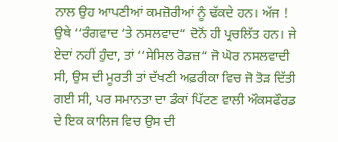ਨਾਲ ਉਹ ਆਪਣੀਆਂ ਕਮਜ਼ੋਰੀਆਂ ਨੂੰ ਢੱਕਦੇ ਹਨ। ਅੱਜ ! ਉਥੇ ‘‘ਰੰਗਵਾਦ ‘ਤੇ ਨਸਲਵਾਦ“ ਦੋਨੋਂ ਹੀ ਪ੍ਰਚਲਿੱਤ ਹਨ। ਜੇ ਏਦਾਂ ਨਹੀਂ ਹੁੰਦਾ, ਤਾਂ ‘‘ਸੇਸਿਲ ਰੋਡਜ਼“ ਜੋ ਘੋਰ ਨਸਲਵਾਦੀ ਸੀ, ਉਸ ਦੀ ਮੂਰਤੀ ਤਾਂ ਦੱਖਣੀ ਅਫ਼ਰੀਕਾ ਵਿਚ ਜੋ ਤੋੜ ਦਿੱਤੀ ਗਈ ਸੀ, ਪਰ ਸਮਾਨਤਾ ਦਾ ਡੰਕਾਂ ਪਿੱਟਣ ਵਾਲੀ ਔਕਸਫੌਰਡ ਦੇ ਇਕ ਕਾਲਿਜ ਵਿਚ ਉਸ ਦੀ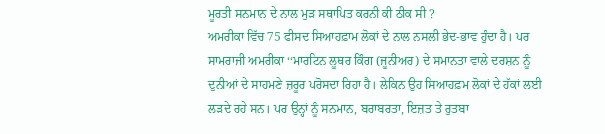ਮੂਰਤੀ ਸਨਮਾਨ ਦੇ ਨਾਲ ਮੁੜ ਸਥਾਪਿਤ ਕਰਨੀ ਕੀ ਠੀਕ ਸੀ ?
ਅਮਰੀਕਾ ਵਿੱਚ 75 ਫੀਸਦ ਸਿਆਹਫ਼ਾਮ ਲੋਕਾਂ ਦੇ ਨਾਲ ਨਸਲੀ ਭੇਦ-ਭਾਵ ਹੁੰਦਾ ਹੈ। ਪਰ ਸਾਮਰਾਜੀ ਅਮਰੀਕਾ ‘‘ਮਾਰਟਿਨ ਲੂਥਰ ਕਿੰਗ (ਜੂਨੀਅਰ) ਦੇ ਸਮਾਨਤਾ ਵਾਲੇ ਦਰਸ਼ਨ ਨੂੰ ਦੁਨੀਆਂ ਦੇ ਸਾਹਮਣੇ ਜ਼ਰੂਰ ਪਰੋਸਦਾ ਰਿਹਾ ਹੈ। ਲੇਕਿਨ ਉਹ ਸਿਆਹਫ਼ਮ ਲੋਕਾਂ ਦੇ ਹੱਕਾਂ ਲਈ ਲੜਦੇ ਰਹੇ ਸਨ। ਪਰ ਉਨ੍ਹਾਂ ਨੂੰ ਸਨਮਾਨ, ਬਰਾਬਰਤਾ, ਇਜ਼ਤ ਤੇ ਰੁਤਬਾ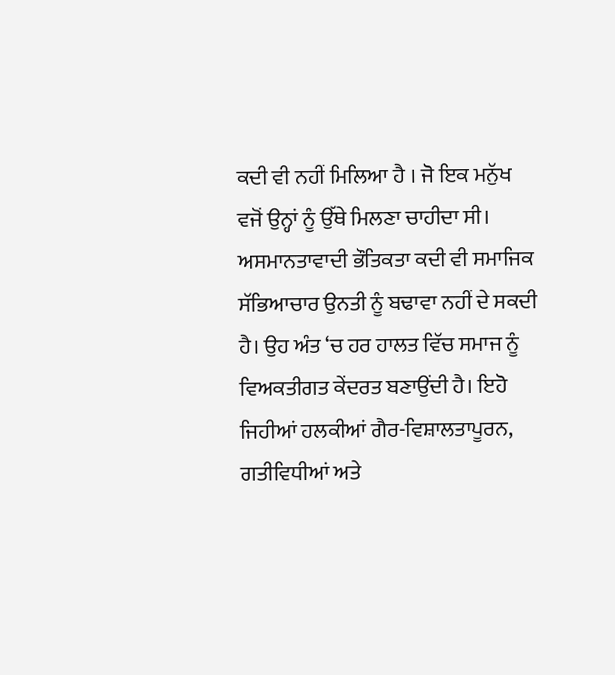ਕਦੀ ਵੀ ਨਹੀਂ ਮਿਲਿਆ ਹੈ । ਜੋ ਇਕ ਮਨੁੱਖ ਵਜੋਂ ਉਨ੍ਹਾਂ ਨੂੰ ਉੱਥੇ ਮਿਲਣਾ ਚਾਹੀਦਾ ਸੀ। ਅਸਮਾਨਤਾਵਾਦੀ ਭੌਤਿਕਤਾ ਕਦੀ ਵੀ ਸਮਾਜਿਕ ਸੱਭਿਆਚਾਰ ਉਨਤੀ ਨੂੰ ਬਢਾਵਾ ਨਹੀਂ ਦੇ ਸਕਦੀ ਹੈ। ਉਹ ਅੰਤ ‘ਚ ਹਰ ਹਾਲਤ ਵਿੱਚ ਸਮਾਜ ਨੂੰ ਵਿਅਕਤੀਗਤ ਕੇਂਦਰਤ ਬਣਾਉਂਦੀ ਹੈ। ਇਹੋ ਜਿਹੀਆਂ ਹਲਕੀਆਂ ਗੈਰ-ਵਿਸ਼ਾਲਤਾਪੂਰਨ, ਗਤੀਵਿਧੀਆਂ ਅਤੇ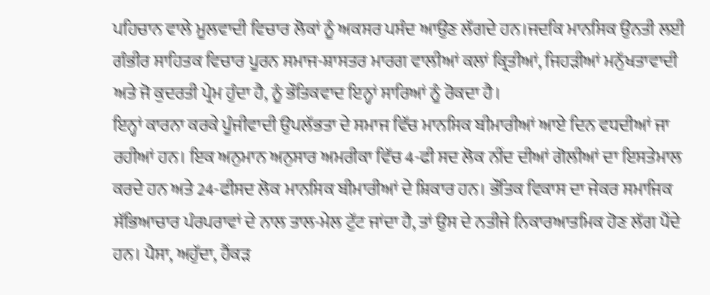ਪਹਿਚਾਨ ਵਾਲੇ ਮੂਲਵਾਦੀ ਵਿਚਾਰ ਲੋਕਾਂ ਨੂੰ ਅਕਸਰ ਪਸੰਦ ਆਉਣ ਲੱਗਦੇ ਹਨ।ਜਦਕਿ ਮਾਨਸਿਕ ਉਨਤੀ ਲਈ ਗੰਭੀਰ ਸਾਹਿਤਕ ਵਿਚਾਰ ਪੂਰਨ ਸਮਾਜ-ਸ਼ਾਸਤਰ ਮਾਰਗ ਵਾਲੀਆਂ ਕਲਾਂ ਕ੍ਰਿਤੀਆਂ, ਜਿਹੜੀਆਂ ਮਨੁੱਖਤਾਵਾਦੀ ਅਤੇ ਜੋ ਕੁਦਰਤੀ ਪ੍ਰੇਮ ਹੁੰਦਾ ਹੈ, ਨੂੰ ਭੌਤਿਕਵਾਦ ਇਨ੍ਹਾਂ ਸਾਰਿਆਂ ਨੂੰ ਰੋਕਦਾ ਹੈ।
ਇਨ੍ਹਾਂ ਕਾਰਨਾ ਕਰਕੇ ਪੂੰਜੀਵਾਦੀ ਉਪਲੱਭਤਾ ਦੇ ਸਮਾਜ ਵਿੱਚ ਮਾਨਸਿਕ ਬੀਮਾਰੀਆਂ ਆਏ ਦਿਨ ਵਧਦੀਆਂ ਜਾ ਰਹੀਆਂ ਹਨ। ਇਕ ਅਨੁਮਾਨ ਅਨੁਸਾਰ ਅਮਰੀਕਾ ਵਿੱਚ 4-ਫੀ ਸਦ ਲੋਕ ਨੀਂਦ ਦੀਆਂ ਗੋਲੀਆਂ ਦਾ ਇਸਤੇਮਾਲ ਕਰਦੇ ਹਨ ਅਤੇ 24-ਫੀਸਦ ਲੋਕ ਮਾਨਸਿਕ ਬੀਮਾਰੀਆਂ ਦੇ ਸ਼ਿਕਾਰ ਹਨ। ਭੌਤਿਕ ਵਿਕਾਸ ਦਾ ਜੇਕਰ ਸਮਾਜਿਕ ਸੱਭਿਆਚਾਰ ਪੰਰਪਰਾਵਾਂ ਦੇ ਨਾਲ ਤਾਲ-ਮੇਲ ਟੁੱਟ ਜਾਂਦਾ ਹੈ, ਤਾਂ ਉਸ ਦੇ ਨਤੀਜੇ ਨਿਕਾਰਆਤਮਿਕ ਹੋਣ ਲੱਗ ਪੈਂਦੇ ਹਨ। ਪੈਸਾ, ਅਹੁੱਦਾ, ਹੈਂਕੜ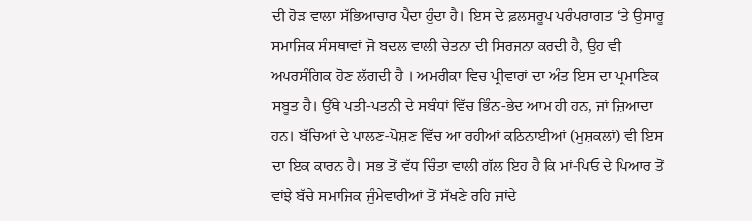ਦੀ ਹੋੜ ਵਾਲਾ ਸੱਭਿਆਚਾਰ ਪੈਦਾ ਹੁੰਦਾ ਹੈ। ਇਸ ਦੇ ਫ਼ਲਸਰੂਪ ਪਰੰਪਰਾਗਤ ‘ਤੇ ਉਸਾਰੂ ਸਮਾਜਿਕ ਸੰਸਥਾਵਾਂ ਜੋ ਬਦਲ ਵਾਲੀ ਚੇਤਨਾ ਦੀ ਸਿਰਜਨਾ ਕਰਦੀ ਹੈ, ਉਹ ਵੀ ਅਪਰਸੰਗਿਕ ਹੋਣ ਲੱਗਦੀ ਹੈ । ਅਮਰੀਕਾ ਵਿਚ ਪ੍ਰੀਵਾਰਾਂ ਦਾ ਅੰਤ ਇਸ ਦਾ ਪ੍ਰਮਾਣਿਕ ਸਬੂਤ ਹੈ। ਉੱਥੇ ਪਤੀ-ਪਤਨੀ ਦੇ ਸਬੰਧਾਂ ਵਿੱਚ ਭਿੰਨ-ਭੇਦ ਆਮ ਹੀ ਹਨ, ਜਾਂ ਜ਼ਿਆਦਾ ਹਨ। ਬੱਚਿਆਂ ਦੇ ਪਾਲਣ-ਪੋਸ਼ਣ ਵਿੱਚ ਆ ਰਹੀਆਂ ਕਠਿਨਾਈਆਂ (ਮੁਸ਼ਕਲਾਂ) ਵੀ ਇਸ ਦਾ ਇਕ ਕਾਰਨ ਹੈ। ਸਭ ਤੋਂ ਵੱਧ ਚਿੰਤਾ ਵਾਲੀ ਗੱਲ ਇਹ ਹੈ ਕਿ ਮਾਂ-ਪਿਓ ਦੇ ਪਿਆਰ ਤੋਂ ਵਾਂਝੇ ਬੱਚੇ ਸਮਾਜਿਕ ਜੁੰਮੇਵਾਰੀਆਂ ਤੋਂ ਸੱਖਣੇ ਰਹਿ ਜਾਂਦੇ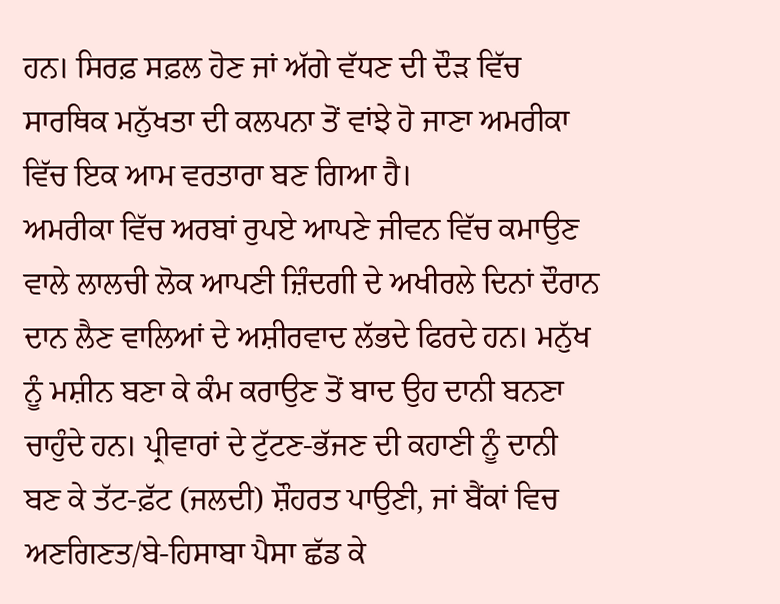ਹਨ। ਸਿਰਫ਼ ਸਫ਼ਲ ਹੋਣ ਜਾਂ ਅੱਗੇ ਵੱਧਣ ਦੀ ਦੌੜ ਵਿੱਚ ਸਾਰਥਿਕ ਮਨੁੱਖਤਾ ਦੀ ਕਲਪਨਾ ਤੋਂ ਵਾਂਝੇ ਹੋ ਜਾਣਾ ਅਮਰੀਕਾ ਵਿੱਚ ਇਕ ਆਮ ਵਰਤਾਰਾ ਬਣ ਗਿਆ ਹੈ।
ਅਮਰੀਕਾ ਵਿੱਚ ਅਰਬਾਂ ਰੁਪਏ ਆਪਣੇ ਜੀਵਨ ਵਿੱਚ ਕਮਾਉਣ ਵਾਲੇ ਲਾਲਚੀ ਲੋਕ ਆਪਣੀ ਜ਼ਿੰਦਗੀ ਦੇ ਅਖੀਰਲੇ ਦਿਨਾਂ ਦੌਰਾਨ ਦਾਨ ਲੈਣ ਵਾਲਿਆਂ ਦੇ ਅਸ਼ੀਰਵਾਦ ਲੱਭਦੇ ਫਿਰਦੇ ਹਨ। ਮਨੁੱਖ ਨੂੰ ਮਸ਼ੀਨ ਬਣਾ ਕੇ ਕੰਮ ਕਰਾਉਣ ਤੋਂ ਬਾਦ ਉਹ ਦਾਨੀ ਬਨਣਾ ਚਾਹੁੰਦੇ ਹਨ। ਪ੍ਰੀਵਾਰਾਂ ਦੇ ਟੁੱਟਣ-ਭੱਜਣ ਦੀ ਕਹਾਣੀ ਨੂੰ ਦਾਨੀ ਬਣ ਕੇ ਤੱਟ-ਫ਼ੱਟ (ਜਲਦੀ) ਸ਼ੌਹਰਤ ਪਾਉਣੀ, ਜਾਂ ਬੈਂਕਾਂ ਵਿਚ ਅਣਗਿਣਤ/ਬੇ-ਹਿਸਾਬਾ ਪੈਸਾ ਛੱਡ ਕੇ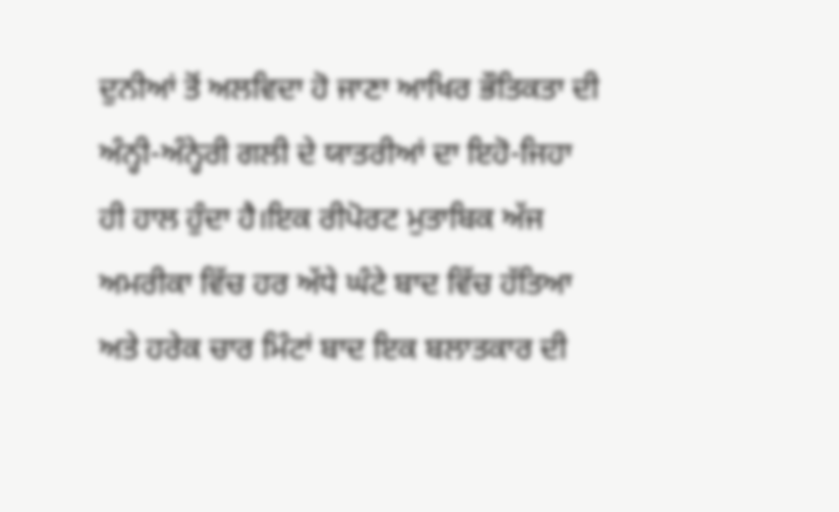ਦੁਨੀਆਂ ਤੋਂ ਅਲਵਿਦਾ ਹੋ ਜਾਣਾ ਆਖਿਰ ਭੌਤਿਕਤਾ ਦੀ ਅੰਨ੍ਹੀ-ਅੰਨ੍ਹੇਰੀ ਗਲੀ ਦੇ ਯਾਤਰੀਆਂ ਦਾ ਇਹੋ-ਜਿਹਾ ਹੀ ਹਾਲ ਹੁੰਦਾ ਹੈ।ਇਕ ਰੀਪੋਰਟ ਮੁਤਾਬਿਕ ਅੱਜ ਅਮਰੀਕਾ ਵਿੱਚ ਹਰ ਅੱਧੇ ਘੰਟੇ ਬਾਦ ਵਿੱਚ ਹੱਤਿਆ ਅਤੇ ਹਰੇਕ ਚਾਰ ਮਿੰਟਾਂ ਬਾਦ ਇਕ ਬਲਾਤਕਾਰ ਦੀ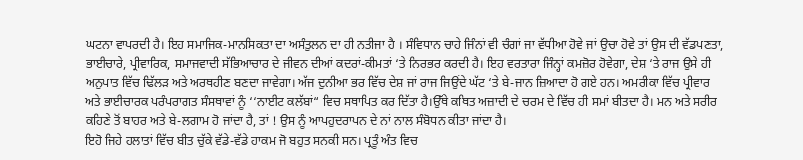ਘਟਨਾ ਵਾਪਰਦੀ ਹੈ। ਇਹ ਸਮਾਜਿਕ-ਮਾਨਸਿਕਤਾ ਦਾ ਅਸੰਤੁਲਨ ਦਾ ਹੀ ਨਤੀਜਾ ਹੈ । ਸੰਵਿਧਾਨ ਚਾਹੇ ਜਿੰਨਾਂ ਵੀ ਚੰਗਾਂ ਜਾ ਵੱਧੀਆ ਹੋਵੇ ਜਾਂ ਉਚਾ ਹੋਵੇ ਤਾਂ ਉਸ ਦੀ ਵੱਡਪਣਤਾ, ਭਾਈਚਾਰੇ, ਪ੍ਰੀਵਾਰਿਕ, ਸਮਾਜਵਾਦੀ ਸੱਭਿਆਚਾਰ ਦੇ ਜੀਵਨ ਦੀਆਂ ਕਦਰਾਂ-ਕੀਮਤਾਂ ‘ਤੇ ਨਿਰਭਰ ਕਰਦੀ ਹੈ। ਇਹ ਵਰਤਾਰਾ ਜਿੰਨ੍ਹਾਂ ਕਮਜ਼ੋਰ ਹੋਵੇਗਾ, ਦੇਸ਼ ‘ਤੇ ਰਾਜ ਉਸੇ ਹੀ ਅਨੁਪਾਤ ਵਿੱਚ ਢਿੱਲੜ ਅਤੇ ਅਰਥਹੀਣ ਬਣਦਾ ਜਾਵੇਗਾ। ਅੱਜ ਦੁਨੀਆ ਭਰ ਵਿੱਚ ਦੇਸ਼ ਜਾਂ ਰਾਜ ਜਿਉਂਦੇ ਘੱਟ ‘ਤੇ ਬੇ-ਜਾਨ ਜ਼ਿਆਦਾ ਹੋ ਗਏ ਹਨ। ਅਮਰੀਕਾ ਵਿੱਚ ਪ੍ਰੀਵਾਰ ਅਤੇ ਭਾਈਚਾਰਕ ਪਰੰਪਰਾਗਤ ਸੰਸਥਾਵਾਂ ਨੂੰ ‘‘ਨਾਈਟ ਕਲੱਬਾਂ“ ਵਿਚ ਸਥਾਪਿਤ ਕਰ ਦਿੱਤਾ ਹੈ।ਉੱਥੇ ਕਥਿਤ ਅਜ਼ਾਦੀ ਦੇ ਚਰਮ ਦੇ ਵਿੱਚ ਹੀ ਸਮਾਂ ਬੀਤਦਾ ਹੈ। ਮਨ ਅਤੇ ਸਰੀਰ ਕਹਿਣੇ ਤੋਂ ਬਾਹਰ ਅਤੇ ਬੇ-ਲਗਾਮ ਹੋ ਜਾਂਦਾ ਹੈ, ਤਾਂ ! ਉਸ ਨੂੰ ਆਪਹੁਦਰਾਪਨ ਦੇ ਨਾਂ ਨਾਲ ਸੰਬੋਧਨ ਕੀਤਾ ਜਾਂਦਾ ਹੈ।
ਇਹੋ ਜਿਹੇ ਹਲਾਤਾਂ ਵਿੱਚ ਬੀਤ ਚੁੱਕੇ ਵੱਡੇ-ਵੱਡੇ ਹਾਕਮ ਜੋ ਬਹੁਤ ਸਨਕੀ ਸਨ। ਪ੍ਰਤੂੰ ਅੰਤ ਵਿਚ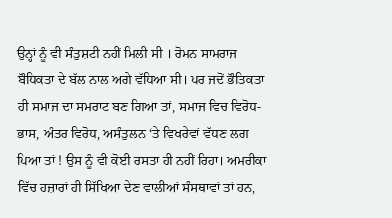ਉਨ੍ਹਾਂ ਨੂੰ ਵੀ ਸੰਤੁਸ਼ਟੀ ਨਹੀਂ ਮਿਲੀ ਸੀ । ਰੋਮਨ ਸਾਮਰਾਜ ਬੌਧਿਕਤਾ ਦੇ ਬੱਲ ਨਾਲ ਅਗੇ ਵੱਧਿਆ ਸੀ। ਪਰ ਜਦੋਂ ਭੌਤਿਕਤਾ ਹੀ ਸਮਾਜ ਦਾ ਸਮਰਾਟ ਬਣ ਗਿਆ ਤਾਂ, ਸਮਾਜ ਵਿਚ ਵਿਰੋਧ-ਭਾਸ, ਅੰਤਰ ਵਿਰੋਧ, ਅਸੰਤੁਲਨ ‘ਤੇ ਵਿਖਰੇਵਾਂ ਵੱਧਣ ਲਗ ਪਿਆ ਤਾਂ ! ਉਸ ਨੂੰ ਵੀ ਕੋਈ ਰਸਤਾ ਹੀ ਨਹੀਂ ਰਿਹਾ। ਅਮਰੀਕਾ ਵਿੱਚ ਹਜ਼ਾਰਾਂ ਹੀ ਸਿੱਖਿਆ ਦੇਣ ਵਾਲੀਆਂ ਸੰਸਥਾਵਾਂ ਤਾਂ ਹਨ,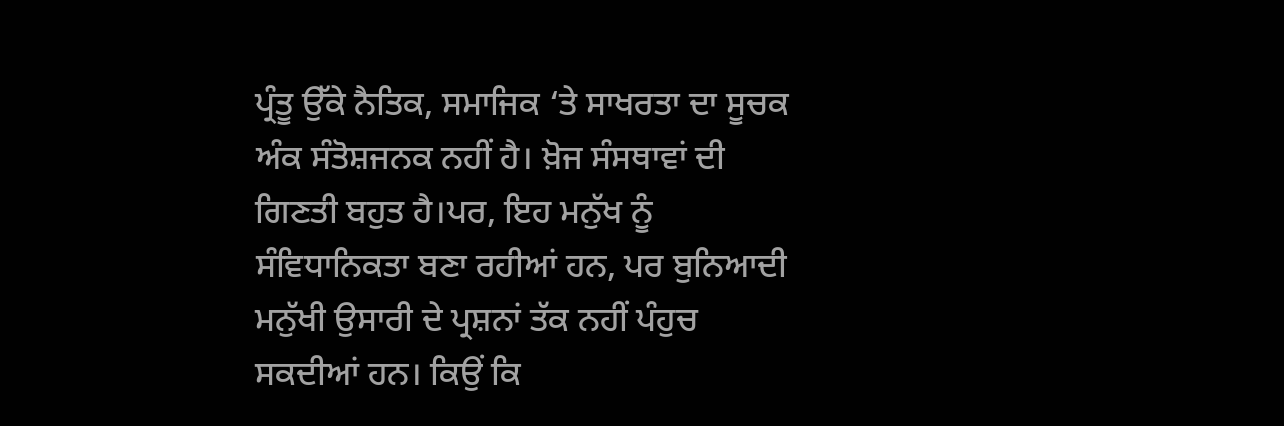ਪ੍ਰੰਤੂ ਉੱਕੇ ਨੈਤਿਕ, ਸਮਾਜਿਕ ‘ਤੇ ਸਾਖਰਤਾ ਦਾ ਸੂਚਕ ਅੰਕ ਸੰਤੋਸ਼ਜਨਕ ਨਹੀਂ ਹੈ। ਖ਼ੋਜ ਸੰਸਥਾਵਾਂ ਦੀ ਗਿਣਤੀ ਬਹੁਤ ਹੈ।ਪਰ, ਇਹ ਮਨੁੱਖ ਨੂੰ ਸੰਵਿਧਾਨਿਕਤਾ ਬਣਾ ਰਹੀਆਂ ਹਨ, ਪਰ ਬੁਨਿਆਦੀ ਮਨੁੱਖੀ ਉਸਾਰੀ ਦੇ ਪ੍ਰਸ਼ਨਾਂ ਤੱਕ ਨਹੀਂ ਪੰਹੁਚ ਸਕਦੀਆਂ ਹਨ। ਕਿਉਂ ਕਿ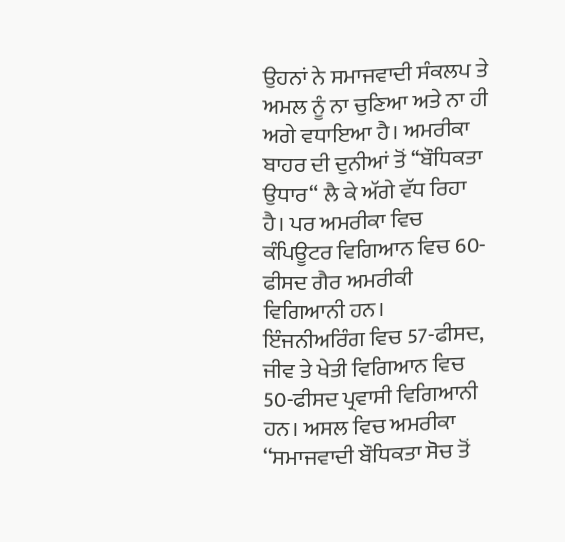ਉਹਨਾਂ ਨੇ ਸਮਾਜਵਾਦੀ ਸੰਕਲਪ ਤੇ ਅਮਲ ਨੂੰ ਨਾ ਚੁਣਿਆ ਅਤੇ ਨਾ ਹੀ ਅਗੇ ਵਧਾਇਆ ਹੈ। ਅਮਰੀਕਾ ਬਾਹਰ ਦੀ ਦੁਨੀਆਂ ਤੋਂ ‘‘ਬੌਧਿਕਤਾ ਉਧਾਰ“ ਲੈ ਕੇ ਅੱਗੇ ਵੱਧ ਰਿਹਾ ਹੈ। ਪਰ ਅਮਰੀਕਾ ਵਿਚ ਕੰਪਿਊਟਰ ਵਿਗਿਆਨ ਵਿਚ 60-ਫੀਸਦ ਗੈਰ ਅਮਰੀਕੀ ਵਿਗਿਆਨੀ ਹਨ। ਇੰਜਨੀਅਰਿੰਗ ਵਿਚ 57-ਫੀਸਦ, ਜੀਵ ਤੇ ਖੇਤੀ ਵਿਗਿਆਨ ਵਿਚ 50-ਫੀਸਦ ਪ੍ਰਵਾਸੀ ਵਿਗਿਆਨੀ ਹਨ। ਅਸਲ ਵਿਚ ਅਮਰੀਕਾ ‘‘ਸਮਾਜਵਾਦੀ ਬੌਧਿਕਤਾ ਸੋਚ ਤੋਂ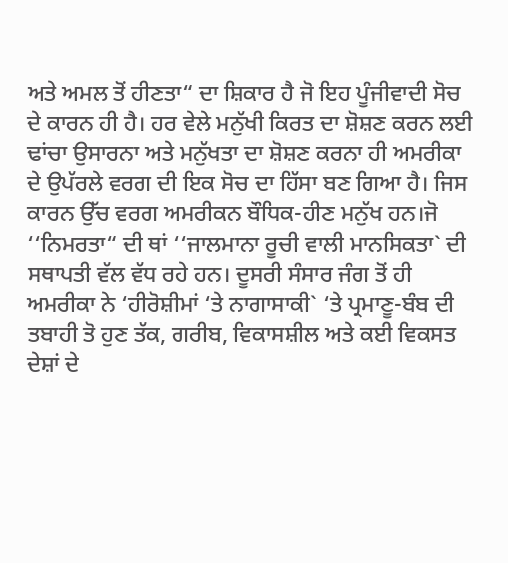ਅਤੇ ਅਮਲ ਤੋਂ ਹੀਣਤਾ“ ਦਾ ਸ਼ਿਕਾਰ ਹੈ ਜੋ ਇਹ ਪੂੰਜੀਵਾਦੀ ਸੋਚ ਦੇ ਕਾਰਨ ਹੀ ਹੈ। ਹਰ ਵੇਲੇ ਮਨੁੱਖੀ ਕਿਰਤ ਦਾ ਸ਼ੋਸ਼ਣ ਕਰਨ ਲਈ ਢਾਂਚਾ ਉਸਾਰਨਾ ਅਤੇ ਮਨੁੱਖਤਾ ਦਾ ਸ਼ੋਸ਼ਣ ਕਰਨਾ ਹੀ ਅਮਰੀਕਾ ਦੇ ਉਪੱਰਲੇ ਵਰਗ ਦੀ ਇਕ ਸੋਚ ਦਾ ਹਿੱਸਾ ਬਣ ਗਿਆ ਹੈ। ਜਿਸ ਕਾਰਨ ਉੱਚ ਵਰਗ ਅਮਰੀਕਨ ਬੌਧਿਕ-ਹੀਣ ਮਨੁੱਖ ਹਨ।ਜੋ ‘‘ਨਿਮਰਤਾ“ ਦੀ ਥਾਂ ‘‘ਜਾਲਮਾਨਾ ਰੂਚੀ ਵਾਲੀ ਮਾਨਸਿਕਤਾ` ਦੀ ਸਥਾਪਤੀ ਵੱਲ ਵੱਧ ਰਹੇ ਹਨ। ਦੂਸਰੀ ਸੰਸਾਰ ਜੰਗ ਤੋਂ ਹੀ ਅਮਰੀਕਾ ਨੇ ‘ਹੀਰੋਸ਼ੀਮਾਂ ‘ਤੇ ਨਾਗਾਸਾਕੀ` ‘ਤੇ ਪ੍ਰਮਾਣੂ-ਬੰਬ ਦੀ ਤਬਾਹੀ ਤੋ ਹੁਣ ਤੱਕ, ਗਰੀਬ, ਵਿਕਾਸਸ਼ੀਲ ਅਤੇ ਕਈ ਵਿਕਸਤ ਦੇਸ਼ਾਂ ਦੇ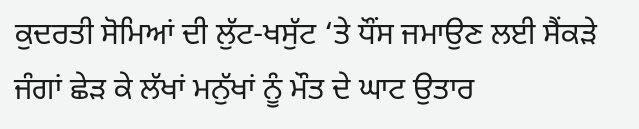ਕੁਦਰਤੀ ਸੋਮਿਆਂ ਦੀ ਲੁੱਟ-ਖਸੁੱਟ ‘ਤੇ ਧੌਂਸ ਜਮਾਉਣ ਲਈ ਸੈਂਕੜੇ ਜੰਗਾਂ ਛੇੜ ਕੇ ਲੱਖਾਂ ਮਨੁੱਖਾਂ ਨੂੰ ਮੌਤ ਦੇ ਘਾਟ ਉਤਾਰ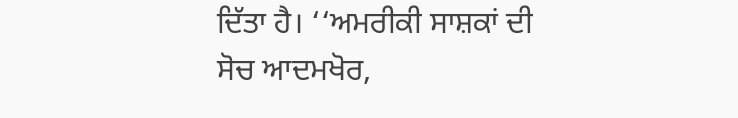ਦਿੱਤਾ ਹੈ। ‘‘ਅਮਰੀਕੀ ਸਾਸ਼ਕਾਂ ਦੀ ਸੋਚ ਆਦਮਖੋਰ,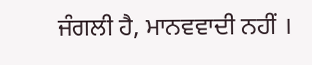ਜੰਗਲੀ ਹੈ, ਮਾਨਵਵਾਦੀ ਨਹੀਂ ।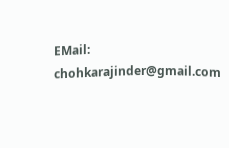EMail: chohkarajinder@gmail.com